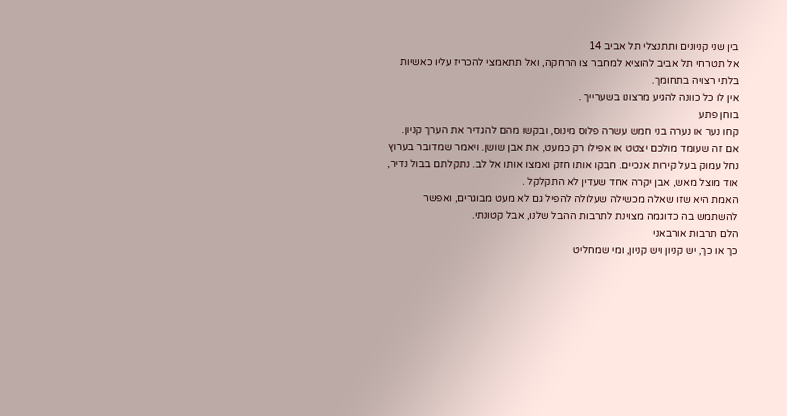בין שני קניונים ותתנצלי תל אביב 14
אל תטרחי תל אביב להוציא למחבר צו הרחקה, ואל תתאמצי להכריז עליו כאשיות בלתי רצויה בתחומך.
אין לו כל כוונה להגיע מרצונו בשערייך .
בוחן פתע
קחו נער או נערה בני חמש עשרה פלוס מינוס, ובקשו מהם להגדיר את הערך קניון.
אם זה שעומד מולכם יצטט או אפילו רק כמעט, את אבן שושן. ויאמר שמדובר בערוץ נחל עמוק בעל קירות אנכיים. חבקו אותו חזק ואמצו אותו אל לב. נתקלתם בבול נדיר, אוד מוצל מאש, אבן יקרה אחד שעדין לא התקלקל .
האמת היא שזו שאלה מכשילה שעלולה להפיל גם לא מעט מבוגרים, ואפשר להשתמש בה כדוגמה מצוינת לתרבות ההבל שלנו, אבל קטונתי.
הלם תרבות אורבאני
כך או כך, יש קניון ויש קניון, ומי שמחליט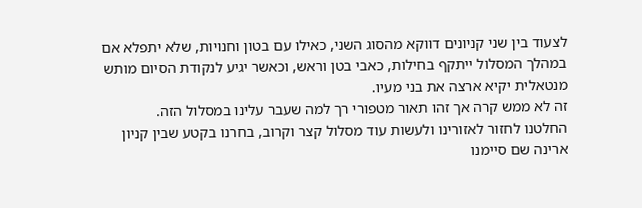לצעוד בין שני קניונים דווקא מהסוג השני, כאילו עם בטון וחנויות, שלא יתפלא אם במהלך המסלול ייתקף בחילות, כאבי בטן וראש, וכאשר יגיע לנקודת הסיום מותש מנטאלית יקיא ארצה את בני מעיו.
זה לא ממש קרה אך זהו תאור מטפורי רך למה שעבר עלינו במסלול הזה.
החלטנו לחזור לאזורינו ולעשות עוד מסלול קצר וקרוב, בחרנו בקטע שבין קניון ארינה שם סיימנו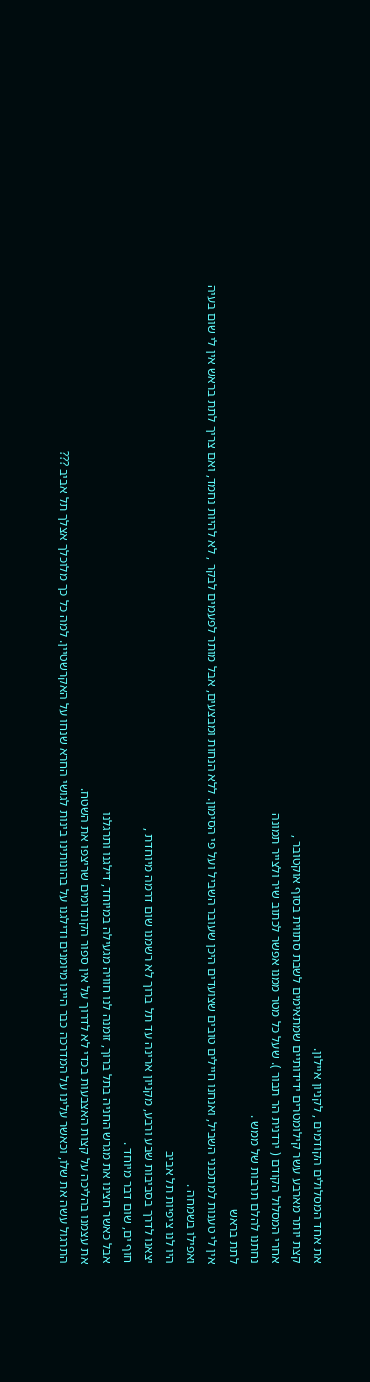את אחד המסלולים הקודמים , לקניון איילון.
קצת יותר מארבע עשר קילומטרים ידידותיים שמתאימים לשבת סתווית בסוף אוקטובר ,
אחרי המסלול הקודם ( ירדנית הר תבור ). שעל כל מטר ממנו אפשר לכתוב שיר ולצייר תמונה
נחתנו להלם תרבות של ממש .
לתת בראש
אין לי טענות למתכנני השביל, ואנחנו חיילים טובים שצועדים היכן שעובר השביל ועל פי הסימון. ללא הנחות ומבצעים, אבל מותר לפעמים לבקר , לא להיות נחמד, ואם צריך לתת בראש אין לי שום בעיה ואפילו בשמחה .
היו לנו ציפיות תל אביב
יצאנו לדרך בסביבות שבע ורבע, מקניון ארינה עד תל ברוך לא רשמנו שום דרמה מיוחדת ,
חוף ים, שום דבר מיוחד .
אבל כאשר חצינו את מגרש החניה בתל ברוך, זומנה לנו חוויה מגעילה במיוחד, דילגנו ותרגלנו
את עצמנו בהליכה על קצות האצבעות בכדי לא לדרוך על אין ספור הקונדומים שריצפו את השטח.
התרגול עשה את שלו, וכאשר עלינו על המדרכה כבר היינו מיומנים ודילגנו על בהונותינו בינות לגושי החרא שנחו על האקרשטיין. למה כל כך מלוכלך אצלך תל אביב ???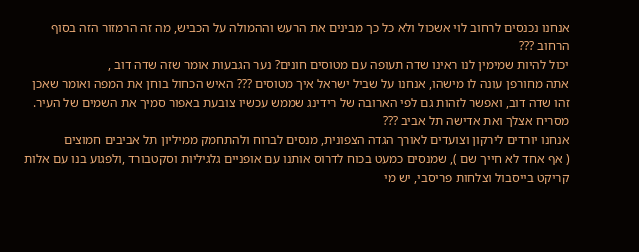אנחנו נכנסים לרחוב לוי אשכול ולא כל כך מבינים את הרעש וההמולה על הכביש, מה זה הרמזור הזה בסוף הרחוב ???
יכול להיות שמימין לנו ראינו שדה תעופה עם מטוסים חונים? נער הגבעות אומר שזה שדה דוב ,
אתה מחורפן עונה לו מישהו, אנחנו על שביל ישראל איך מטוסים ??? האיש הכחול בוחן את המפה ואומר שאכן זהו שדה דוב, ואפשר לזהות גם לפי הארובה של רידינג שממש עכשיו צובעת באפור סמיך את השמים של העיר. מסריח אצלך ואת אדישה תל אביב ???
אנחנו יורדים לירקון וצועדים לאורך הגדה הצפונית, מנסים לברוח ולהתחמק ממיליון תל אביבים חמוצים
( אף אחד לא חייך שם ), שמנסים כמעט בכוח לדרוס אותנו עם אופניים גלגיליות וסקטבורד ,ולפגוע בנו עם אלות קריקט בייסבול וצלחות פריסבי, יש מי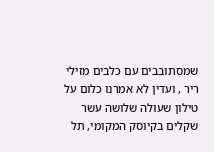שמסתובבים עם כלבים מזילי ריר , ועדין לא אמרנו כלום על טילון שעולה שלושה עשר שקלים בקיוסק המקומי, תל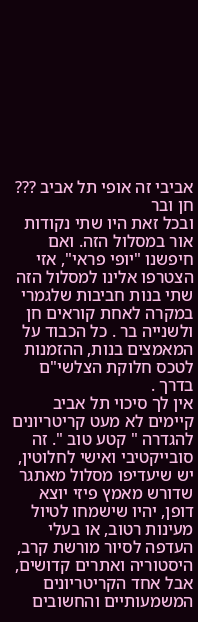אביבי זה אופי תל אביב ???
חן ובר
ובכל זאת היו שתי נקודות אור במסלול הזה. ואם חיפשנו "יופי פראי", אזי הצטרפו אלינו למסלול הזה שתי בנות חביבות שלגמרי במקרה לאחת קוראים חן ולשנייה בר . כל הכבוד על המאמצים בנות, ההזמנות לטכס חלוקת הצלשי"ם בדרך .
אין לך סיכוי תל אביב
קיימים לא מעט קריטריונים להגדרה " קטע טוב ". זה סובייקטיבי ואישי לחלוטין, יש שיעדיפו מסלול מאתגר שדורש מאמץ פיזי יוצא דופן, יהיו שישמחו לטיול מעינות רטוב, או בעלי העדפה לסיור מורשת קרב, היסטוריה ואתרים קדושים, אבל אחד הקריטריונים המשמעותיים והחשובים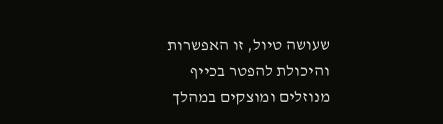שעושה טיול, זו האפשרות והיכולת להפטר בכייף מנוזלים ומוצקים במהלך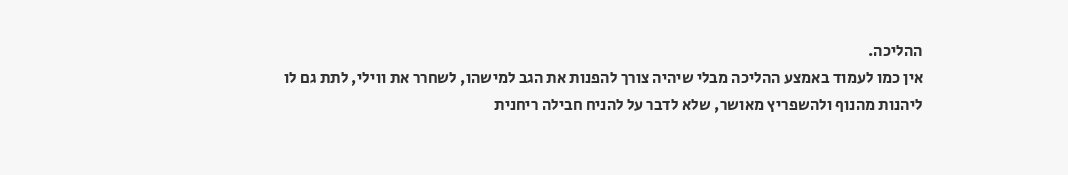ההליכה.
אין כמו לעמוד באמצע ההליכה מבלי שיהיה צורך להפנות את הגב למישהו, לשחרר את ווילי, לתת גם לו
ליהנות מהנוף ולהשפריץ מאושר, שלא לדבר על להניח חבילה ריחנית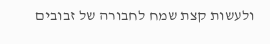ולעשות קצת שמח לחבורה של זבובים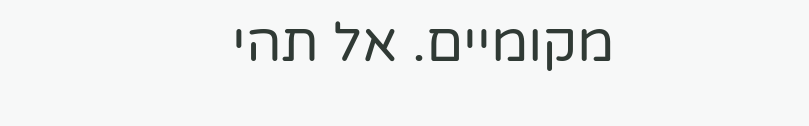מקומיים. אל תהי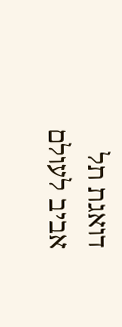דואגת תל אביב לעולם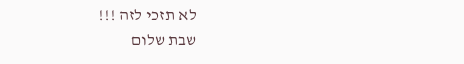לא תזכי לזה !!!
שבת שלום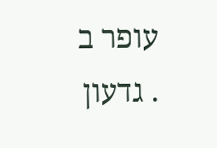עופר ב . גדעון